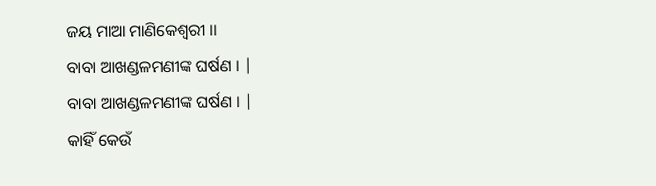ଜୟ ମାଆ ମାଣିକେଶ୍ୱରୀ ।।
ବାବା ଆଖଣ୍ଡଳମଣୀଙ୍କ ଘର୍ଷଣ । |
ବାବା ଆଖଣ୍ଡଳମଣୀଙ୍କ ଘର୍ଷଣ । |
କାହିଁ କେଉଁ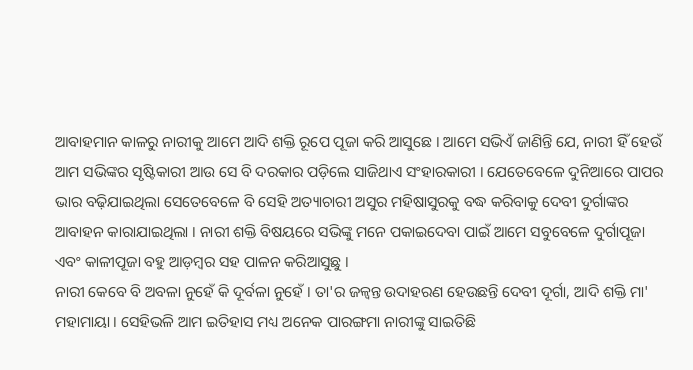ଆବାହମାନ କାଳରୁ ନାରୀକୁ ଆମେ ଆଦି ଶକ୍ତି ରୂପେ ପୂଜା କରି ଆସୁଛେ । ଆମେ ସଭିଏଁ ଜାଣିନ୍ତି ଯେ, ନାରୀ ହିଁ ହେଉଁ ଆମ ସଭିଙ୍କର ସୃଷ୍ଟିକାରୀ ଆଉ ସେ ବି ଦରକାର ପଡ଼ିଲେ ସାଜିଥାଏ ସଂହାରକାରୀ । ଯେତେବେଳେ ଦୁନିଆରେ ପାପର ଭାର ବଢ଼ିଯାଇଥିଲା ସେତେବେଳେ ବି ସେହି ଅତ୍ୟାଚାରୀ ଅସୁର ମହିଷାସୁରକୁ ବଦ୍ଧ କରିବାକୁ ଦେବୀ ଦୁର୍ଗାଙ୍କର ଆବାହନ କାରାଯାଇଥିଲା । ନାରୀ ଶକ୍ତି ବିଷୟରେ ସଭିଙ୍କୁ ମନେ ପକାଇଦେବା ପାଇଁ ଆମେ ସବୁବେଳେ ଦୁର୍ଗାପୂଜା ଏବଂ କାଳୀପୂଜା ବହୁ ଆଡ଼ମ୍ବର ସହ ପାଳନ କରିଆସୁଛୁ ।
ନାରୀ କେବେ ବି ଅବଳା ନୁହେଁ କି ଦୂର୍ବଳା ନୁହେଁ । ତା'ର ଜଳ୍ୱନ୍ତ ଉଦାହରଣ ହେଉଛନ୍ତି ଦେବୀ ଦୂର୍ଗା, ଆଦି ଶକ୍ତି ମା' ମହାମାୟା । ସେହିଭଳି ଆମ ଇତିହାସ ମଧ୍ୟ ଅନେକ ପାରଙ୍ଗମା ନାରୀଙ୍କୁ ସାଇତିଛି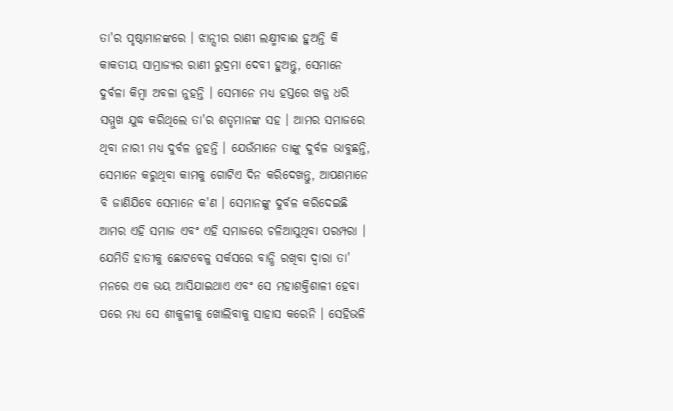ତା'ର ପୃଷ୍ଠାମାନଙ୍କରେ । ଝାନ୍ସୀର ରାଣୀ ଲକ୍ଷ୍ମୀବାଈ ହୁଅନ୍ତି କି କାକତୀୟ ସାମ୍ରାଜ୍ୟର ରାଣୀ ରୁଦ୍ରମା ଦେବୀ ହୁଅନ୍ତୁ, ସେମାନେ ଦୁର୍ବଳା କିମ୍ବା ଅବଳା ନୁହନ୍ତି । ସେମାନେ ମଧ୍ୟ ହସ୍ତରେ ଖଡ୍ଗ ଧରି ସମ୍ମୁଖ ଯୁଦ୍ଧ କରିଥିଲେ ତା'ର ଶତୃମାନଙ୍କ ସହ । ଆମର ସମାଜରେ ଥିବା ନାରୀ ମଧ୍ୟ ଦୁର୍ବଳ ନୁହନ୍ତି । ଯେଉଁମାନେ ତାଙ୍କୁ ଦୁର୍ବଳ ଭାବୁଛନ୍ତି, ସେମାନେ କରୁଥିବା କାମକୁ ଗୋଟିଏ ଦିନ କରିଦେଖନ୍ତୁ, ଆପଣମାନେ ବି ଜାଣିଯିବେ ସେମାନେ କ'ଣ । ସେମାନଙ୍କୁ ଦୁର୍ବଳ କରିଦେଇଛି ଆମର ଏହି ସମାଜ ଏବଂ ଏହି ସମାଜରେ ଚଳିଆସୁଥିବା ପରମ୍ପରା । ଯେମିତି ହାତୀକୁ ଛୋଟବେଳୁ ସର୍କସରେ ବାନ୍ଧି ରଖିବା ଦ୍ୱାରା ତା' ମନରେ ଏକ ଭୟ ଆସିଯାଇଥାଏ ଏବଂ ସେ ମହାଶକ୍ତିଶାଳୀ ହେବା ପରେ ମଧ୍ୟ ସେ ଶୀକୁଳୀକୁ ଖୋଲିବାକୁ ସାହାସ କରେନି । ସେହିଭଳି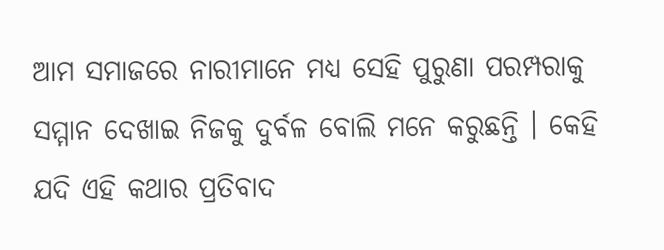ଆମ ସମାଜରେ ନାରୀମାନେ ମଧ୍ୟ ସେହି ପୁରୁଣା ପରମ୍ପରାକୁ ସମ୍ମାନ ଦେଖାଇ ନିଜକୁ ଦୁର୍ବଳ ବୋଲି ମନେ କରୁଛନ୍ତି । କେହି ଯଦି ଏହି କଥାର ପ୍ରତିବାଦ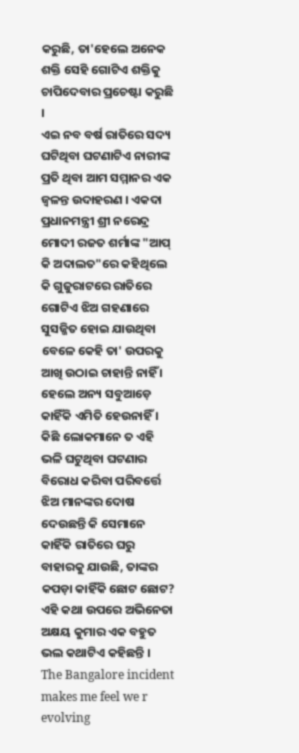କରୁଛି, ତା'ହେଲେ ଅନେକ ଶକ୍ତି ସେହି ଗୋଟିଏ ଶକ୍ତିକୁ ଚାପିଦେବାର ପ୍ରଚେଷ୍ଟା କରୁଛି ।
ଏଇ ନବ ବର୍ଷ ରାତିରେ ସଦ୍ୟ ଘଟିଥିବା ଘଟଣାଟିଏ ନାରୀଙ୍କ ପ୍ରତି ଥିବା ଆମ ସମ୍ମାନର ଏକ ଜ୍ୱଳନ୍ତ ଉଦାହରଣ । ଏକଦା ପ୍ରଧାନମନ୍ତ୍ରୀ ଶ୍ରୀ ନରେନ୍ଦ୍ର ମୋଦୀ ରଜତ ଶର୍ମାଙ୍କ "ଆପ୍ କି ଅଦାଲତ"ରେ କହିଥିଲେ କି ଗୁଜୁରାଟରେ ରାତିରେ ଗୋଟିଏ ଝିଅ ଗହଣାରେ ସୁସଜ୍ଜିତ ହୋଇ ଯାଉଥିବା ବେଳେ କେହି ତା' ଉପରକୁ ଆଖି ଉଠାଇ ଚାହାନ୍ତି ନାହିଁ । ହେଲେ ଅନ୍ୟ ସବୁଆଡ଼େ କାହିଁକି ଏମିତି ହେଉନାହିଁ । କିଛି ଲୋକମାନେ ତ ଏହି ଭଳି ଘଟୁଥିବା ଘଟଣାର ବିରୋଧ କରିବା ପରିବର୍ତ୍ତେ ଝିଅ ମାନଙ୍କର ଦୋଷ ଦେଉଛନ୍ତି କି ସେମାନେ କାହିଁକି ରାତିରେ ଘରୁ ବାହାରକୁ ଯାଉଛି, ତାଙ୍କର କପଡ଼ା କାହିଁକି ଛୋଟ ଛୋଟ?
ଏହି କଥା ଉପରେ ଅଭିନେତା ଅକ୍ଷୟ କୁମାର ଏକ ବହୁତ ଭଲ କଥାଟିଏ କହିଛନ୍ତି ।
The Bangalore incident makes me feel we r evolving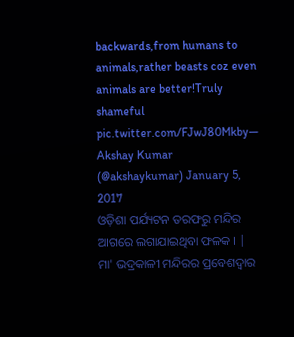backwards,from humans to animals,rather beasts coz even animals are better!Truly shameful pic.twitter.com/FJwJ80Mkby— Akshay Kumar (@akshaykumar) January 5, 2017
ଓଡ଼ିଶା ପର୍ଯ୍ୟଟନ ତରଫରୁ ମନ୍ଦିର ଆଗରେ ଲଗାଯାଇଥିବା ଫଳକ । |
ମା' ଭଦ୍ରକାଳୀ ମନ୍ଦିରର ପ୍ରବେଶଦ୍ଵାର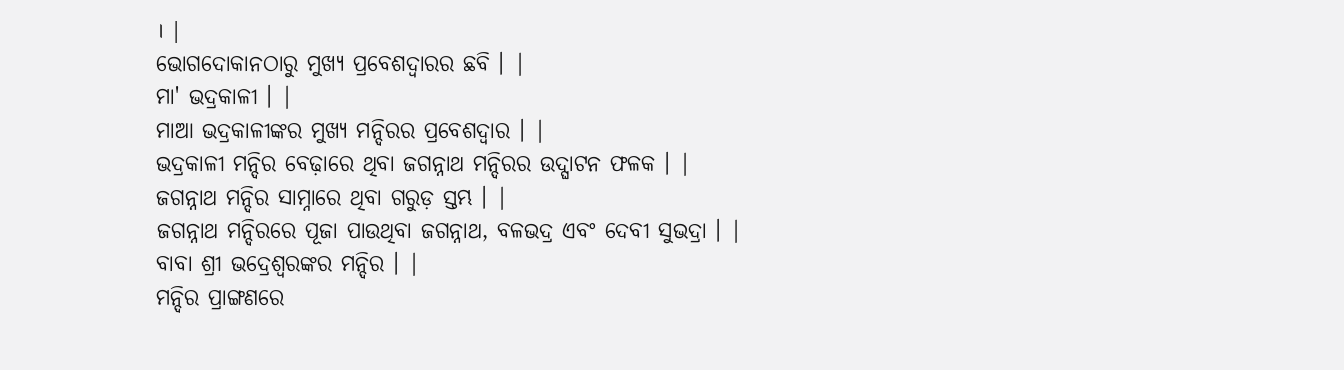। |
ଭୋଗଦୋକାନଠାରୁ ମୁଖ୍ୟ ପ୍ରବେଶଦ୍ଵାରର ଛବି । |
ମା' ଭଦ୍ରକାଳୀ । |
ମାଆ ଭଦ୍ରକାଳୀଙ୍କର ମୁଖ୍ୟ ମନ୍ଦିରର ପ୍ରବେଶଦ୍ୱାର । |
ଭଦ୍ରକାଳୀ ମନ୍ଦିର ବେଢ଼ାରେ ଥିବା ଜଗନ୍ନାଥ ମନ୍ଦିରର ଉଦ୍ଘାଟନ ଫଳକ । |
ଜଗନ୍ନାଥ ମନ୍ଦିର ସାମ୍ନାରେ ଥିବା ଗରୁଡ଼ ସ୍ତମ୍ଭ । |
ଜଗନ୍ନାଥ ମନ୍ଦିରରେ ପୂଜା ପାଉଥିବା ଜଗନ୍ନାଥ, ବଳଭଦ୍ର ଏବଂ ଦେବୀ ସୁଭଦ୍ରା । |
ବାବା ଶ୍ରୀ ଭଦ୍ରେଶ୍ୱରଙ୍କର ମନ୍ଦିର । |
ମନ୍ଦିର ପ୍ରାଙ୍ଗଣରେ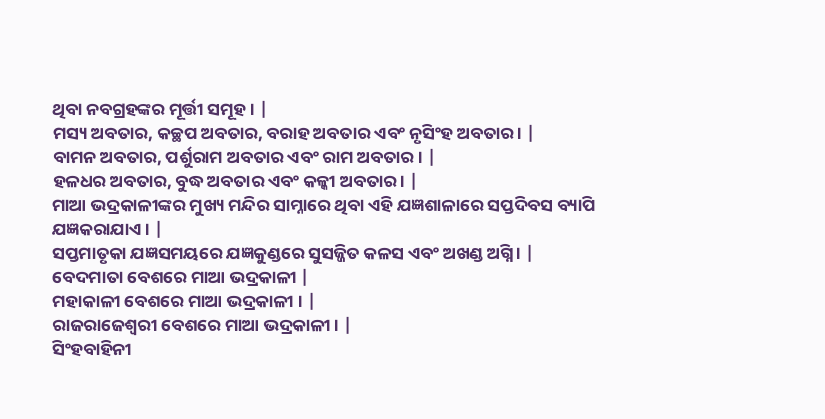ଥିବା ନବଗ୍ରହଙ୍କର ମୂର୍ତ୍ତୀ ସମୂହ । |
ମସ୍ୟ ଅବତାର, କଚ୍ଛପ ଅବତାର, ବରାହ ଅବତାର ଏବଂ ନୃସିଂହ ଅବତାର । |
ବାମନ ଅବତାର, ପର୍ଶୁରାମ ଅବତାର ଏବଂ ରାମ ଅବତାର । |
ହଳଧର ଅବତାର, ବୁଦ୍ଧ ଅବତାର ଏବଂ କଳ୍କୀ ଅବତାର । |
ମାଆ ଭଦ୍ରକାଳୀଙ୍କର ମୁଖ୍ୟ ମନ୍ଦିର ସାମ୍ନାରେ ଥିବା ଏହି ଯଜ୍ଞଶାଳାରେ ସପ୍ତଦିବସ ବ୍ୟାପି ଯଜ୍ଞକରାଯାଏ । |
ସପ୍ତମାତୃକା ଯଜ୍ଞସମୟରେ ଯଜ୍ଞକୁଣ୍ଡରେ ସୁସଜ୍ଜିତ କଳସ ଏବଂ ଅଖଣ୍ଡ ଅଗ୍ନି । |
ବେଦମାତା ବେଶରେ ମାଆ ଭଦ୍ରକାଳୀ |
ମହାକାଳୀ ବେଶରେ ମାଆ ଭଦ୍ରକାଳୀ । |
ରାଜରାଜେଶ୍ୱରୀ ବେଶରେ ମାଆ ଭଦ୍ରକାଳୀ । |
ସିଂହବାହିନୀ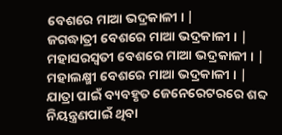ବେଶରେ ମାଆ ଭଦ୍ରକାଳୀ । |
ଜଗଦ୍ଧାତ୍ରୀ ବେଶରେ ମାଆ ଭଦ୍ରକାଳୀ । |
ମହାସରସ୍ୱତୀ ବେଶରେ ମାଆ ଭଦ୍ରକାଳୀ । |
ମହାଲକ୍ଷ୍ମୀ ବେଶରେ ମାଆ ଭଦ୍ରକାଳୀ । |
ଯାତ୍ରା ପାଇଁ ବ୍ୟବହୃତ ଜେନେରେଟରରେ ଶବ୍ଦ ନିୟନ୍ତ୍ରଣପାଇଁ ଥିବା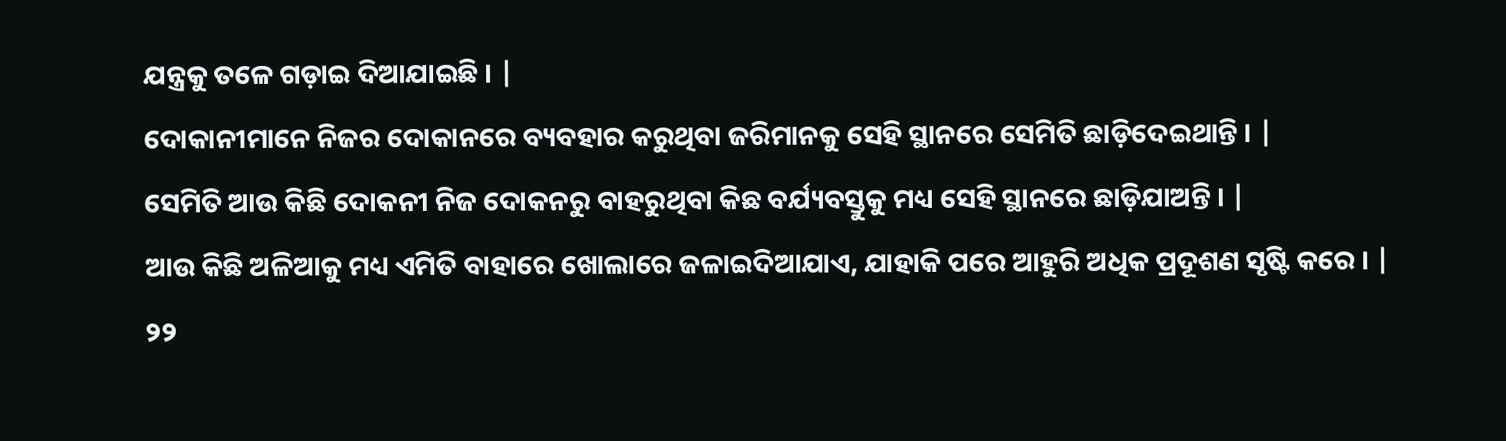ଯନ୍ତ୍ରକୁ ତଳେ ଗଡ଼ାଇ ଦିଆଯାଇଛି । |
ଦୋକାନୀମାନେ ନିଜର ଦୋକାନରେ ବ୍ୟବହାର କରୁଥିବା ଜରିମାନକୁ ସେହି ସ୍ଥାନରେ ସେମିତି ଛାଡ଼ିଦେଇଥାନ୍ତି । |
ସେମିତି ଆଉ କିଛି ଦୋକନୀ ନିଜ ଦୋକନରୁ ବାହରୁଥିବା କିଛ ବର୍ଯ୍ୟବସ୍ତୁକୁ ମଧ୍ୟ ସେହି ସ୍ଥାନରେ ଛାଡ଼ିଯାଅନ୍ତି । |
ଆଉ କିଛି ଅଳିଆକୁ ମଧ୍ୟ ଏମିତି ବାହାରେ ଖୋଲାରେ ଜଳାଇଦିଆଯାଏ, ଯାହାକି ପରେ ଆହୁରି ଅଧିକ ପ୍ରଦୂଶଣ ସୃଷ୍ଟି କରେ । |
୨୨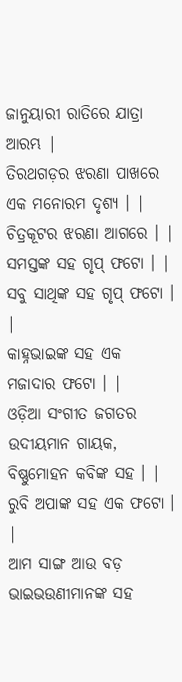ଜାନୁୟାରୀ ରାତିରେ ଯାତ୍ରା ଆରମ୍ଭ |
ତିରଥଗଡ଼ର ଝରଣା ପାଖରେ ଏକ ମନୋରମ ଦୃଶ୍ୟ । |
ଚିତ୍ରକୂଟର ଝରଣା ଆଗରେ । |
ସମସ୍ତଙ୍କ ସହ ଗୃପ୍ ଫଟୋ । |
ସବୁ ସାଥିଙ୍କ ସହ ଗୃପ୍ ଫଟୋ । |
କାହ୍ନଭାଇଙ୍କ ସହ ଏକ ମଜାଦାର ଫଟୋ । |
ଓଡ଼ିଆ ସଂଗୀତ ଜଗତର ଉଦୀୟମାନ ଗାୟକ, ବିଷ୍ଣୁମୋହନ କବିଙ୍କ ସହ । |
ରୁବି ଅପାଙ୍କ ସହ ଏକ ଫଟୋ । |
ଆମ ସାଙ୍ଗ ଆଉ ବଡ଼ ଭାଇଭଉଣୀମାନଙ୍କ ସହ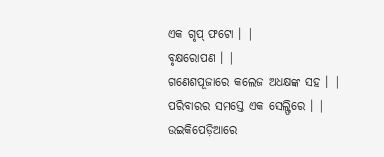ଏକ ଗୃପ୍ ଫଟୋ । |
ବୃକ୍ଷରୋପଣ । |
ଗଣେଶପୂଜାରେ କଲେଜ ଅଧକ୍ଷଙ୍କ ସହ । |
ପରିବାରର ସମସ୍ତେ ଏକ ସେଲ୍ଫିରେ । |
ଉଇକିପେଡ଼ିଆରେ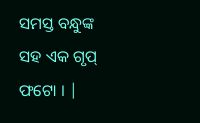ସମସ୍ତ ବନ୍ଧୁଙ୍କ ସହ ଏକ ଗୃପ୍ ଫଟୋ । |